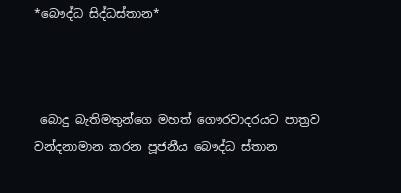*බෞද්ධ සිද්ධස්තාන*



 බොදු බැතිමතුන්ගෙ මහත් ගෞරවාදරයට පාත්‍රව වන්දනාමාන කරන පූජනීය බෞද්ධ ස්තාන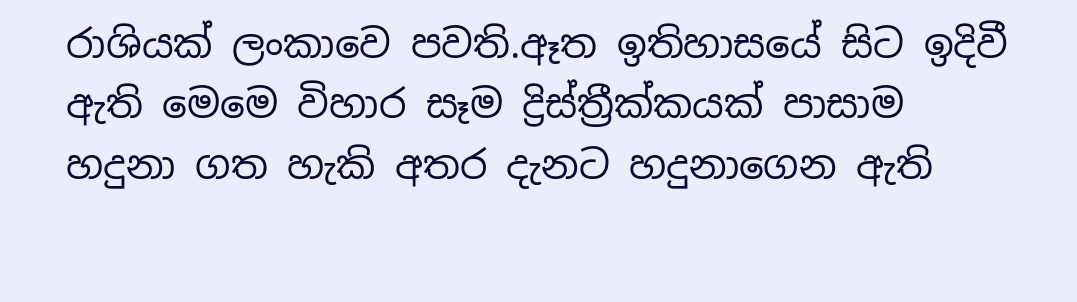රාශියක් ලංකාවෙ පවති.ඈත ඉතිහාසයේ සිට ඉදිවී ඇති මෙමෙ විහාර සෑම ද්‍රිස්ත්‍රීක්කයක් පාසාම හදුනා ගත හැකි අතර දැනට හදුනාගෙන ඇති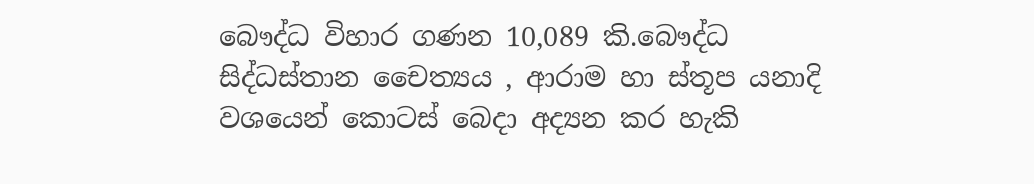බෞද්ධ විහාර ගණන 10,089 කි.බෞද්ධ සිද්ධස්තාන චෛත්‍යය , ආරාම හා ස්තූප යනාදි වශයෙන් කොටස් බෙදා අද්‍යන කර හැකි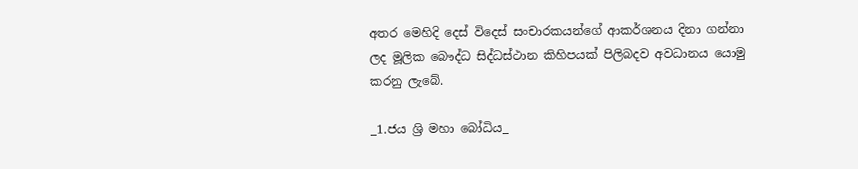අතර මෙහිදි දෙස් විදෙස් සංචාරකයන්ගේ ආකර්ශනය දිනා ගන්නා ලද මූලික බෞද්ධ සිද්ධස්ථාන කිහිපයක් පිලිබදව අවධානය යොමු කරනු ලැබේ.

_1.ජය ශ්‍රි මහා බෝධිය_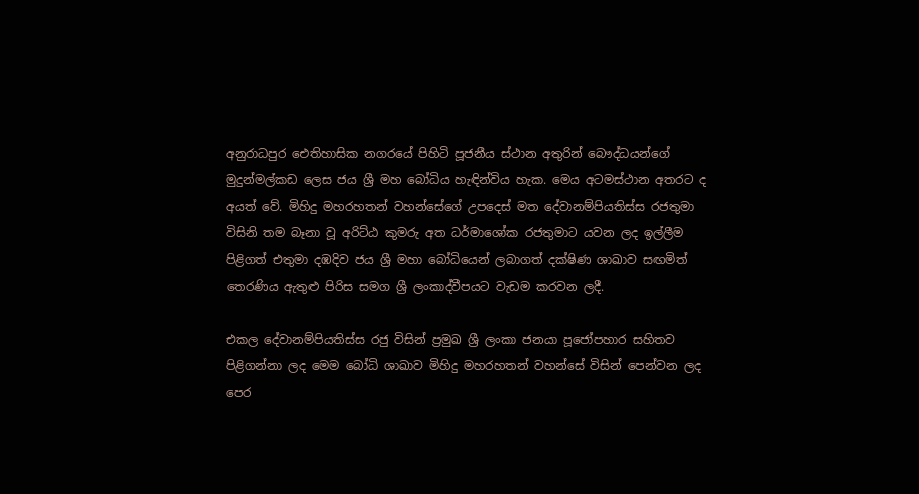අනුරාධපුර ඓතිහාසික නගරයේ පිහිටි පූජනීය ස්ථාන අතුරින් බෞද්ධයන්ගේ මුදුන්මල්කඩ ලෙස ජය ශ්‍රී මහ බෝධිය හැඳින්විය හැක. මෙය අටමස්ථාන අතරට ද අයත් වේ. මිහිදු මහරහතන් වහන්සේගේ උපදෙස් මත දේවානම්පියතිස්ස රජතුමා විසිනි තම බෑනා වූ අරිට්ඨ කුමරු අත ධර්මාශෝක රජතුමාට යවන ලද ඉල්ලීම පිළිගත් එතුමා දඹදිව ජය ශ්‍රී මහා බෝධියෙන් ලබාගත් දක්ෂිණ ශාඛාව සඟමිත් තෙරණිය ඇතුළු පිරිස සමග ශ්‍රී ලංකාද්වීපයට වැඩම කරවන ලදී.

එකල දේවානම්පියතිස්ස රජු විසින් ‍ප්‍රමුඛ ශ්‍රී ලංකා ජනයා පූජෝපහාර සහිතව පිළිගන්නා ලද මෙම බෝධි ශාඛාව මිහිදු මහරහතන් වහන්සේ විසින් පෙන්වන ලද පෙර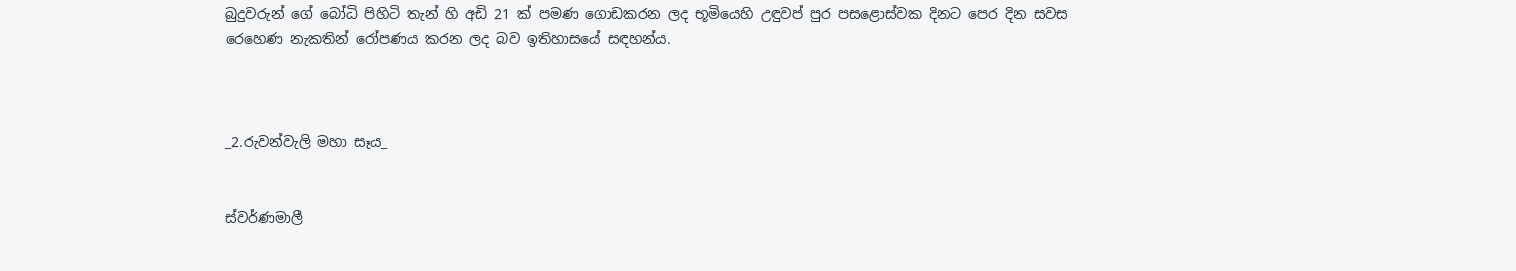බුදුවරුන් ගේ බෝධි පිහිටි තැන් හි අඩි 21 ක් පමණ ගොඩකරන ලද භූමියෙහි උඳුවප් පුර පසළොස්වක දිනට පෙර දින සවස රෙහෙණ නැකතින් රෝපණය කරන ලද බව ඉතිහාසයේ සඳහන්ය.



_2.රුවන්වැලි මහා සෑය_


ස්වර්ණමාලී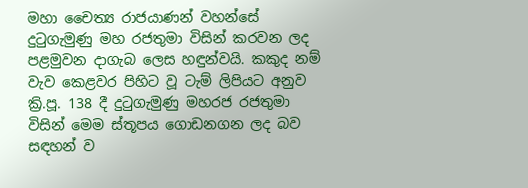මහා චෛත්‍ය රාජයාණන් වහන්සේ දුටුගැමුණු මහ රජතුමා විසින් කරවන ලද පළමුවන දාගැබ ලෙස හඳුන්වයි. කකුද නම් වැව කෙළවර පිහිට වූ ටැම් ලිපියට අනුව ක්‍රි.පූ. 138 දී දුටුගැමුණු මහරජ රජතුමා විසින් මෙම ස්තූපය ගොඩනගන ලද බව සඳහන් ව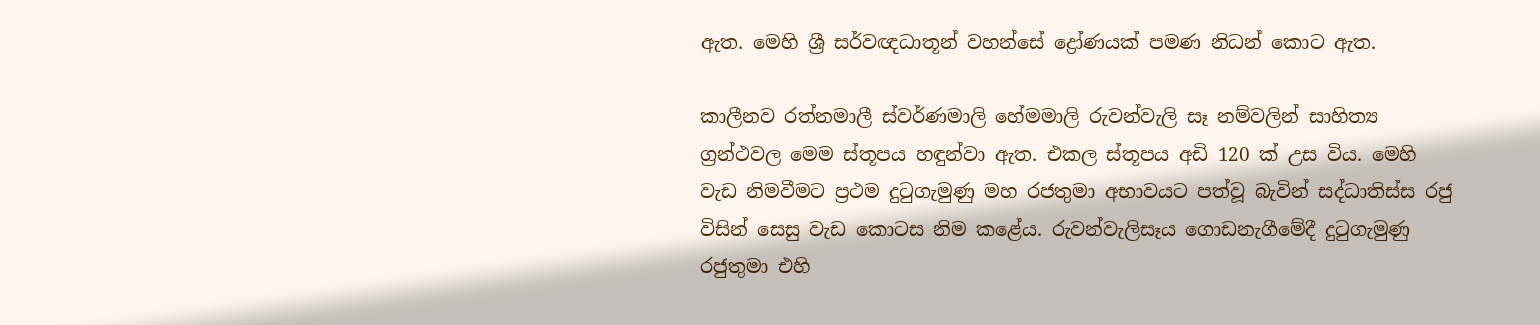ඇත. මෙහි ශ්‍රී සර්වඥධාතූන් වහන්සේ ද්‍රෝණයක් පමණ නිධන් කොට ඇත.

කාලීනව රත්නමාලී ස්වර්ණමාලි හේමමාලි රුවන්වැලි සෑ නම්වලින් සාහිත්‍ය ග්‍රන්ථවල මෙම ස්තූපය හඳුන්වා ඇත. එකල ස්තූපය අඩි 120 ක් උස විය. මෙහි වැඩ නිමවීමට ප්‍රථම දුටුගැමුණු මහ රජතුමා අභාවයට පත්වූ බැවින් සද්ධාතිස්ස රජු විසින් සෙසු වැඩ කොටස නිම කළේය. රුවන්වැලිසෑය ගොඩනැගීමේදී දුටුගැමුණු රජුතුමා එහි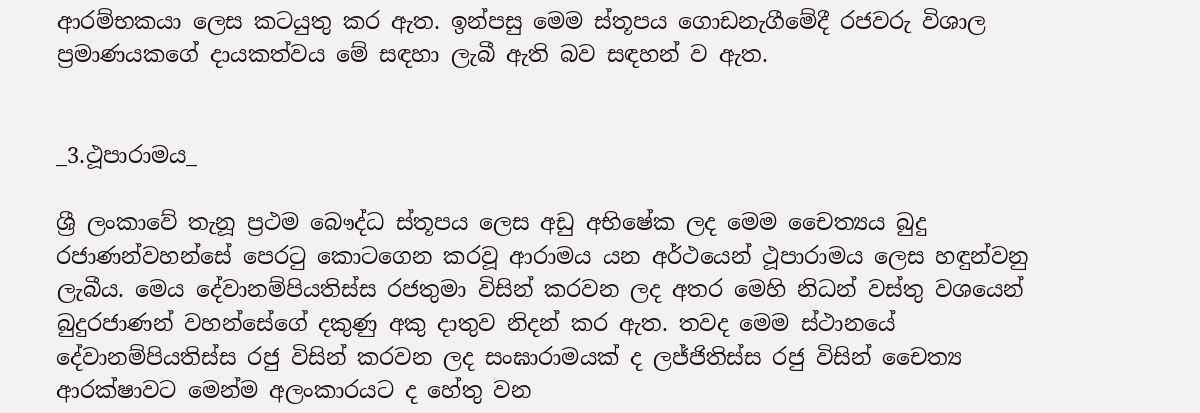ආරම්භකයා ලෙස කටයුතු කර ඇත. ඉන්පසු මෙම ස්තූපය ගොඩනැගීමේදී රජවරු විශාල ප්‍රමාණයකගේ දායකත්වය මේ සඳහා ලැබී ඇති බව සඳහන් ව ඇත.


_3.ථූපාරාමය_

ශ්‍රී ලංකාවේ තැනූ ප්‍රථම බෞද්ධ ස්තූපය ලෙස අඩු අභිෂේක ලද මෙම චෛත්‍යය බුදු රජාණන්වහන්සේ පෙරටු කොටගෙන කරවූ ආරාමය යන අර්ථයෙන් ථූපාරාමය ලෙස හඳුන්වනු ලැබීය. මෙය දේවානම්පියතිස්ස රජතුමා විසින් කරවන ලද අතර මෙහි නිධන් වස්තු වශයෙන් බුදුරජාණන් වහන්සේගේ දකුණු අකු දාතුව නිදන් කර ඇත. තවද මෙම ස්ථානයේ දේවානම්පියතිස්ස රජු විසින් කරවන ලද සංඝාරාමයක් ද ලජ්ජිතිස්ස රජු විසින් චෛත්‍ය ආරක්ෂාවට මෙන්ම අලංකාරයට ද හේතු වන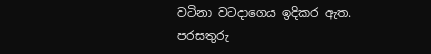වටිනා වටදාගෙය ඉදිකර ඇත. පරසතුරු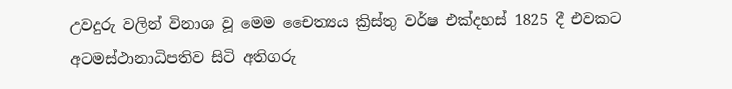උවදුරු වලින් විනාශ වූ මෙම චෛත්‍යය ක්‍රිස්තු වර්ෂ එක්දහස් 1825 දී එවකට අටමස්ථානාධිපතිව සිටි අතිගරු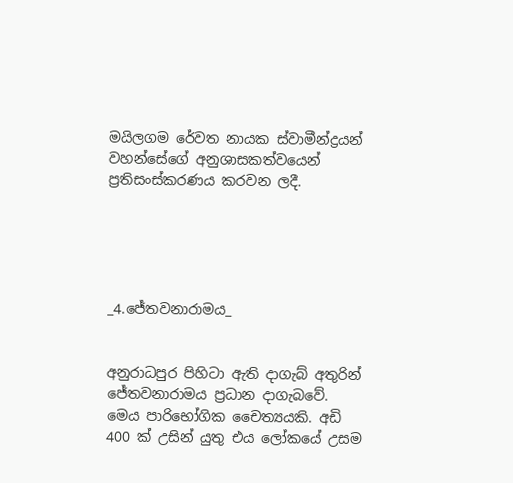මයිලගම රේවත නායක ස්වාමීන්ද්‍රයන් වහන්සේගේ අනුශාසකත්වයෙන් ප්‍රතිසංස්කරණය කරවන ලදී.





_4.ජේතවනාරාමය_


අනුරාධපුර පිහිටා ඇති දාගැබ් අතුරින් ජේතවනාරාමය ප්‍රධාන දාගැබවේ. මෙය පාරිභෝගික චෛත්‍යයකි. අඩි 400 ක් උසින් යුතු එය ලෝකයේ උසම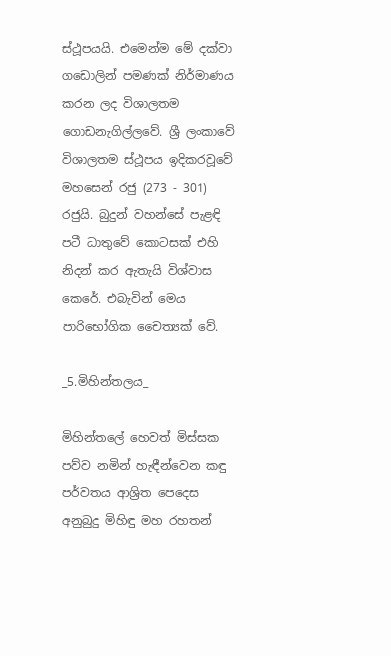ස්ථූපයයි. එමෙන්ම මේ දක්වා ගඩොලින් පමණක් නිර්මාණය කරන ලද විශාලතම ගොඩනැගිල්ලවේ. ශ්‍රී ලංකාවේ විශාලතම ස්ථූපය ඉදිකරවූවේ මහසෙන් රජු (273 - 301) රජුයි. බුදුන් වහන්සේ පැළඳි පටී ධාතුවේ කොටසක් එහි නිදන් කර ඇතැයි විශ්වාස කෙරේ. එබැවින් මෙය පාරිභෝගික චෛත්‍යක් වේ.

_5.මිහින්තලය_

මිහින්තලේ හෙවත් මිස්සක පව්ව නමින් හැඳීන්වෙන කඳු පර්වතය ආශ්‍රිත පෙදෙස අනුබුදු මිහිඳු මහ රහතන්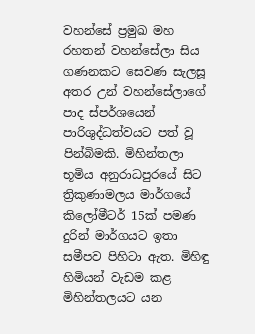වහන්සේ ප්‍රමුඛ මහ රහතන් වහන්සේලා සිය ගණනකට සෙවණ සැලසූ අතර උන් වහන්සේලාගේ පාද ස්පර්ශයෙන් පාරිශුද්ධත්වයට පත් වූ පින්බිමකි. මිහින්තලා භූමිය අනුරාධපුරයේ සිට ත්‍රිකුණාමලය මාර්ගයේ කිලෝමීටර් 15ක් පමණ දුරින් මාර්ගයට ඉතා සමීපව පිහිටා ඇත. මිහිඳු හිමියන් වැඩම කළ මිහින්තලයට යන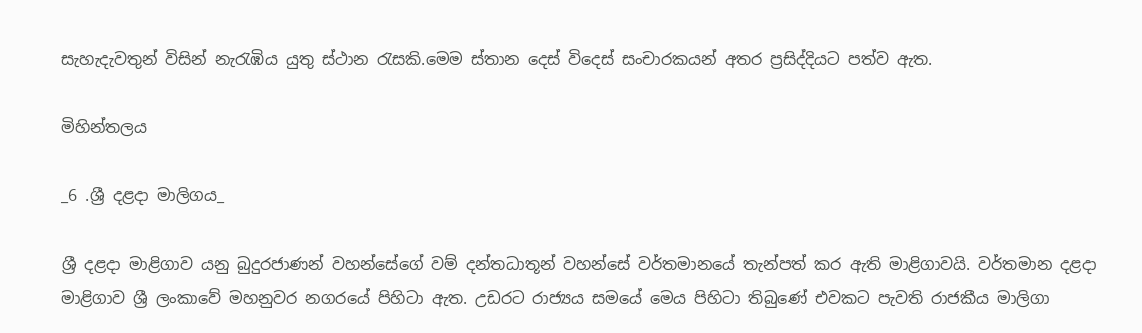සැහැදැවතුන් විසින් නැරැඹිය යුතු ස්ථාන රැසකි.මෙම ස්තාන දෙස් විදෙස් සංචාරකයන් අතර ප්‍රසිද්දියට පත්ව ඇත.

මිහින්තලය

_6 .ශ්‍රී දළදා මාලිගය_

ශ්‍රී දළදා මාළිගාව යනු බුදුරජාණන් වහන්සේගේ වම් දන්තධාතූන් වහන්සේ වර්තමානයේ තැන්පත් කර ඇති මාළිගාවයි. වර්තමාන දළදා මාළිගාව ශ්‍රී ලංකාවේ මහනුවර නගරයේ පිහිටා ඇත. උඩරට රාජ්‍යය සමයේ මෙය පිහිටා තිබුණේ එවකට පැවති රාජකීය මාලිගා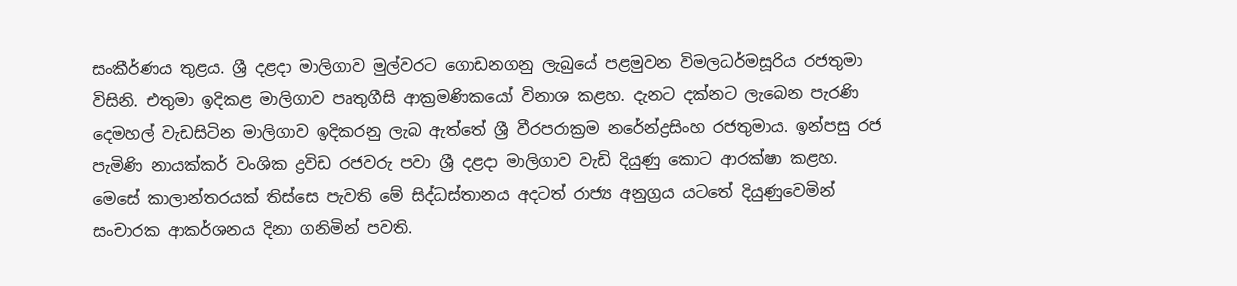සංකීර්ණය තුළය. ශ්‍රී දළදා මාලිගාව මුල්වරට ගොඩනගනු ලැබුයේ පළමුවන විමලධර්මසූරිය රජතුමා විසිනි. එතුමා ඉදිකළ මාලිගාව පෘතුගීසි ආක්‍රමණික‍යෝ විනාශ කළහ. දැනට දක්නට ලැබෙන පැරණි දෙමහල් වැඩසිටින මාලිගාව ඉදිකරනු ලැබ ඇත්තේ ශ්‍රී වීරපරාක්‍රම නරේන්ද්‍රසිංහ රජතුමාය. ඉන්පසු රජ පැමිණි නායක්කර් වංශික ද්‍රවිඩ රජවරු පවා ශ්‍රී දළදා මාලිගාව වැඩි දියුණු කොට ආරක්ෂා කළහ.
මෙසේ කාලාන්තරයක් තිස්සෙ පැවති මේ සිද්ධස්තානය අදටත් රාජ්‍ය අනුග්‍රය යටතේ දියුණුවෙමින් සංචාරක ආකර්ශනය දිනා ගනිමින් පවති.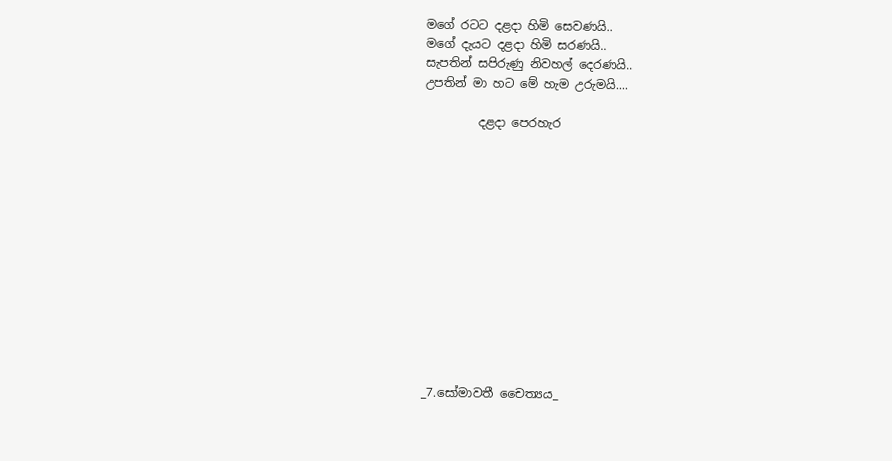මගේ රටට දළදා හිමි සෙවණයි..
මගේ දැයට දළදා හිමි සරණයි..
සැපතින් සපිරුණු නිවහල් දෙරණයි..
උපතින් මා හට මේ හැම උරුමයි....

         දළදා පෙරහැර













_7.සෝමාවතී චෛත්‍යය_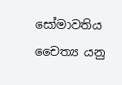සෝමාවතිය චෛත්‍ය යනු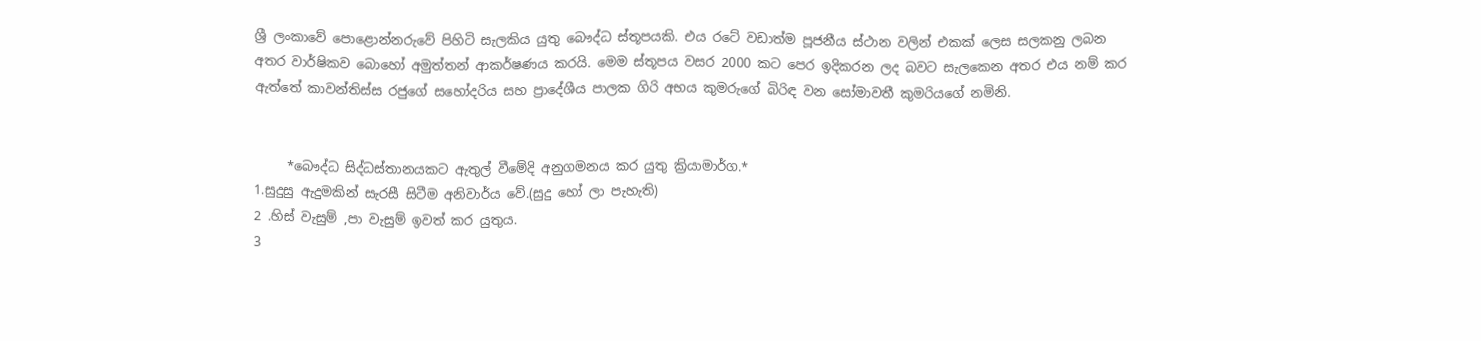ශ්‍රී ලංකාවේ පොළොන්නරුවේ පිහිටි සැලකිය යුතු බෞද්ධ ස්තූපයකි. එය රටේ වඩාත්ම පූජනීය ස්ථාන වලින් එකක් ලෙස සලකනු ලබන අතර වාර්ෂිකව බොහෝ අමුත්තන් ආකර්ෂණය කරයි. මෙම ස්තූපය වසර 2000 කට පෙර ඉදිකරන ලද බවට සැලකෙන අතර එය නම් කර ඇත්තේ කාවන්තිස්ස රජුගේ සහෝදරිය සහ ප්‍රාදේශීය පාලක ගිරි අභය කුමරුගේ බිරිඳ වන සෝමාවතී කුමරියගේ නමිනි.


     *බෞද්ධ සිද්ධස්තානයකට ඇතුල් වීමේදි අනුගමනය කර යුතු ක්‍රියාමාර්ග.*
1.සුදුසු ඇදුමකින් සැරසී සිටීම අනිවාර්ය වේ.(සුදු හෝ ලා පැහැති)
2 .හිස් වැසුම් ,පා වැසුම් ඉවත් කර යුතුය.
3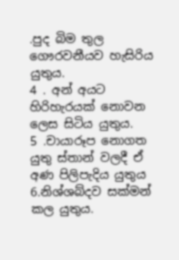.පුද බිම තුල ගෞරවනීයව හැසිරිය යුතුය.
4 . අන් අයට හිරිහැරයක් නොවන ලෙස සිටිය යුතුය.
5 .චායාරූප නොගත යුතු ස්තාන් වලදී ඒ අණ පිලිපැදිය යුතුය
6.නිශ්ශබ්දව සක්මන් කල යුතුය.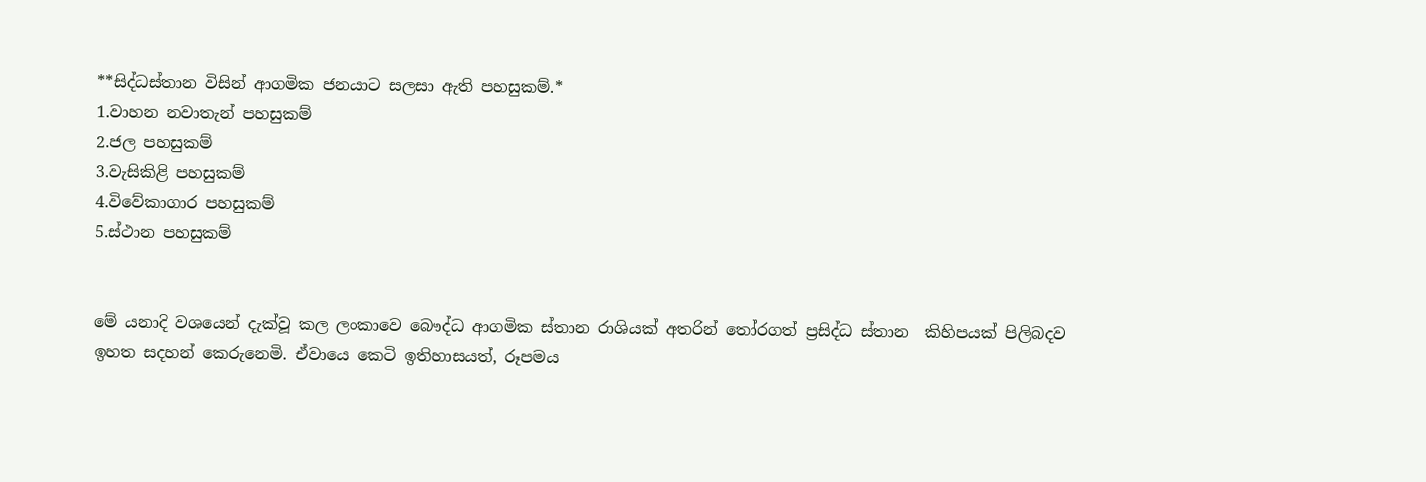**සිද්ධස්තාන විසින් ආගමික ජනයාට සලසා ඇති පහසුකම්.*
1.වාහන නවාතැන් පහසුකම්
2.ජල පහසුකම්
3.වැසිකිළි පහසුකම්
4.විවේකාගාර පහසුකම්
5.ස්ථාන පහසුකම්


මේ යනාදි වශයෙන් දැක්වූ කල ලංකාවෙ බෞද්ධ ආගමික ස්තාන රාශියක් අතරින් තෝරගත් ප්‍රසිද්ධ ස්තාන  කිහිපයක් පිලිබදව ඉහත සදහන් කෙරුනෙමි. ඒවායෙ කෙටි ඉතිහාසයත්, රූපමය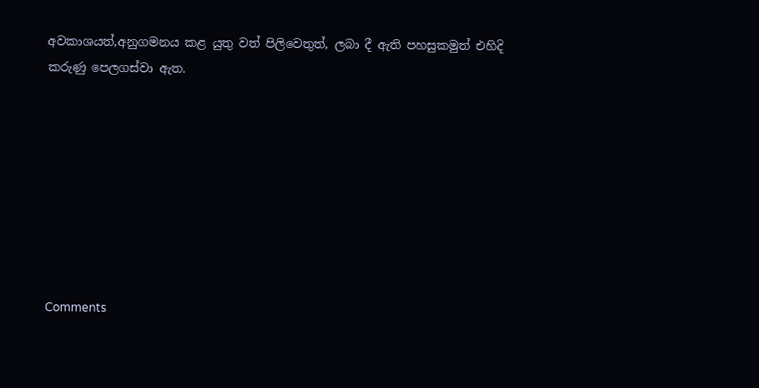අවකාශයත්,අනුගමනය කළ යුතු වත් පිලිවෙතුත්, ලබා දී ඇති පහසුකමුත් එහිදි කරුණු පෙලගස්වා ඇත.








Comments